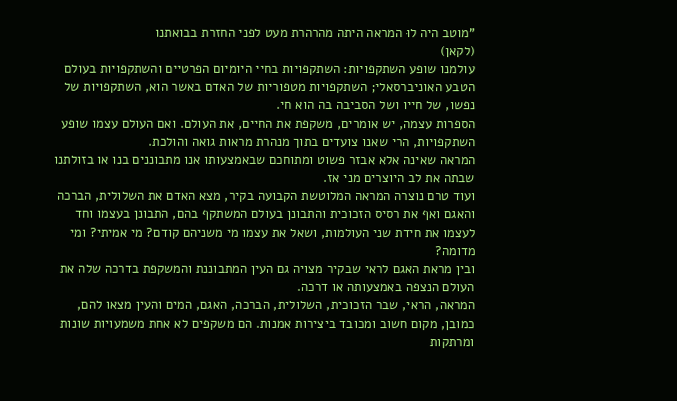"מוטב היה לוּ המראה היתה מהרהרת מעט לפני החזרת בבואתנו
(לקאן)
עולמנו שופע השתקפויות: השתקפויות בחיי היומיום הפרטיים והשתקפויות בעולם הטבע האוניברסאלי; השתקפויות מטפוריות של האדם באשר הוא, השתקפויות של נפשו, של חייו ושל הסביבה בה הוא חי.
הספרות עצמה, יש אומרים, משקפת את החיים, את העולם. ואם העולם עצמו שופע השתקפויות, הרי שאנו צועדים בתוך מנהרת מראות גואה והולכת.
המראה שאינה אלא אבזר פשוט ומתוחכם שבאמצעותו אנו מתבוננים בנו או בזולתנו שבתה את לב היוצרים מני אז.
ועוד טרם נוצרה המראה המלוטשת הקבועה בקיר, מצא האדם את השלולית, הברכה והאגם ואף את רסיס הזכוכית והתבונן בעולם המשתקף בהם, התבונן בעצמו וחד לעצמו את חידת שני העולמות, ושאל את עצמו מי משניהם קודם? מי אמיתי? ומי מדומה?
ובין מראת האגם לראי שבקיר מצויה גם העין המתבוננת והמשקפת בדרכה שלה את העולם הנצפה באמצעותה או דרכה.
המראה, הראי, שבר הזכוכית, השלולית, הברכה, האגם, המים והעין מצאו להם, כמובן, מקום חשוב ומכובד ביצירות אמנות. הם משקפים לא אחת משמעויות שונות ומרתקות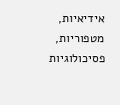אידיאיות, מטפוריות, פסיכולוגיות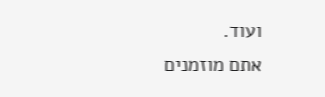ועוד.
אתם מוזמנים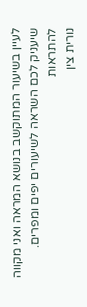לעיין בשיעור המתוקשב בנושא המראה ואני מקווה שיעניק לכם השראה לשיעורים יפים ומפרים.
להתראות
נורית צין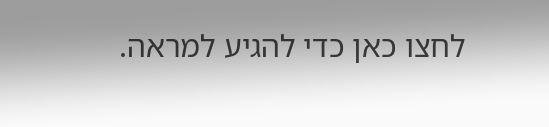לחצו כאן כדי להגיע למראה.